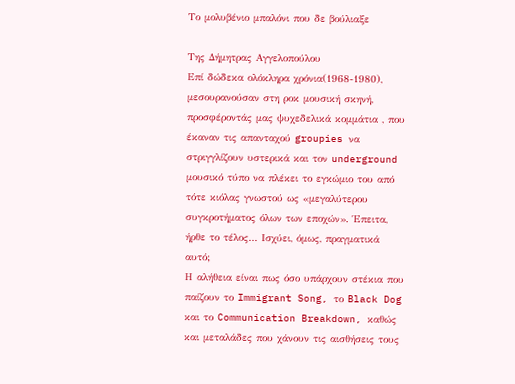Το μολυβένιο μπαλόνι που δε βούλιαξε

Της Δήμητρας Αγγελοπούλου
Επί δώδεκα ολόκληρα χρόνια(1968-1980), μεσουρανούσαν στη ροκ μουσική σκηνή, προσφέροντάς μας ψυχεδελικά κομμάτια , που έκαναν τις απανταχού groupies να στριγγλίζουν υστερικά και τον underground μουσικό τύπο να πλέκει το εγκώμιο του από τότε κιόλας γνωστού ως «μεγαλύτερου συγκροτήματος όλων των εποχών». Έπειτα, ήρθε το τέλος… Ισχύει, όμως, πραγματικά αυτό;
Η αλήθεια είναι πως όσο υπάρχουν στέκια που παίζουν το Immigrant Song, το Black Dog και το Communication Breakdown, καθώς και μεταλάδες που χάνουν τις αισθήσεις τους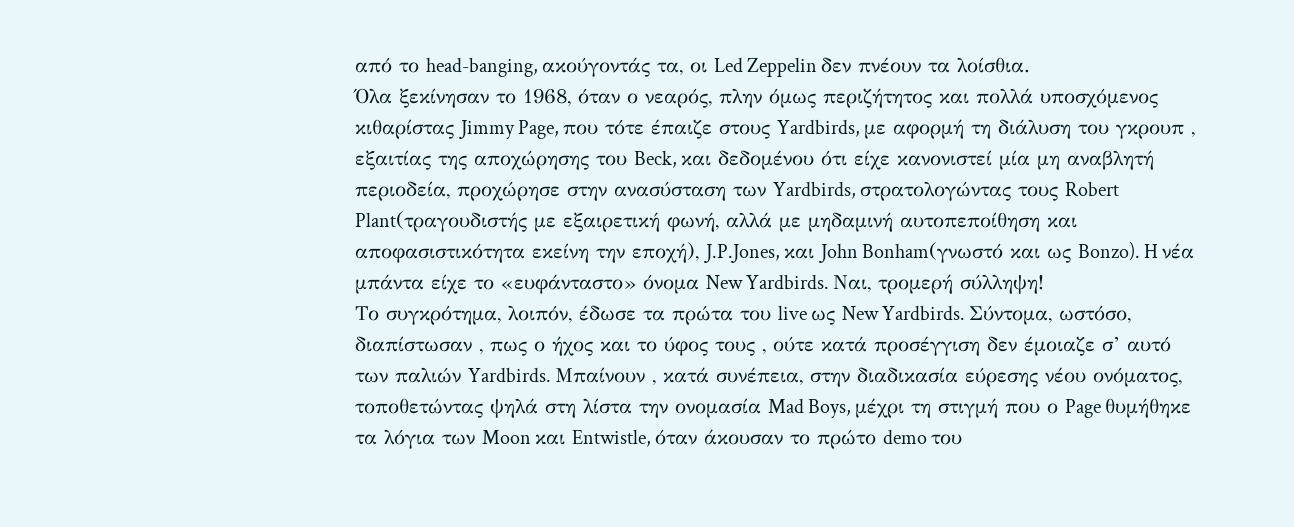από το head-banging, ακούγοντάς τα, οι Led Zeppelin δεν πνέουν τα λοίσθια.
Όλα ξεκίνησαν το 1968, όταν ο νεαρός, πλην όμως περιζήτητος και πολλά υποσχόμενος κιθαρίστας Jimmy Page, που τότε έπαιζε στους Yardbirds, με αφορμή τη διάλυση του γκρουπ , εξαιτίας της αποχώρησης του Beck, και δεδομένου ότι είχε κανονιστεί μία μη αναβλητή περιοδεία, προχώρησε στην ανασύσταση των Yardbirds, στρατολογώντας τους Robert Plant(τραγουδιστής με εξαιρετική φωνή, αλλά με μηδαμινή αυτοπεποίθηση και αποφασιστικότητα εκείνη την εποχή), J.P.Jones, και John Bonham(γνωστό και ως Bonzo). H νέα μπάντα είχε το «ευφάνταστο» όνομα New Yardbirds. Ναι, τρομερή σύλληψη!
Το συγκρότημα, λοιπόν, έδωσε τα πρώτα του live ως New Yardbirds. Σύντομα, ωστόσο, διαπίστωσαν , πως ο ήχος και το ύφος τους , ούτε κατά προσέγγιση δεν έμοιαζε σ’ αυτό των παλιών Yardbirds. Μπαίνουν , κατά συνέπεια, στην διαδικασία εύρεσης νέου ονόματος, τοποθετώντας ψηλά στη λίστα την ονομασία Mad Boys, μέχρι τη στιγμή που ο Page θυμήθηκε τα λόγια των Moon και Entwistle, όταν άκουσαν το πρώτο demo του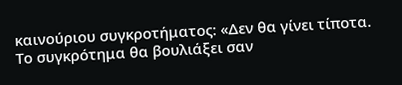καινούριου συγκροτήματος: «Δεν θα γίνει τίποτα. Το συγκρότημα θα βουλιάξει σαν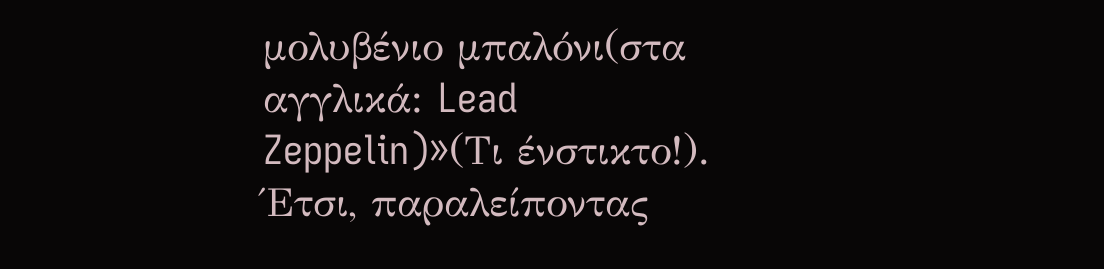μολυβένιο μπαλόνι(στα αγγλικά: Lead Zeppelin)»(Τι ένστικτο!). Έτσι, παραλείποντας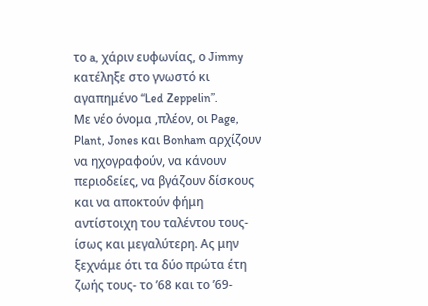το a, χάριν ευφωνίας, ο Jimmy κατέληξε στο γνωστό κι αγαπημένο “Led Zeppelin”.
Με νέο όνομα ,πλέον, οι Page, Plant, Jones και Bonham αρχίζουν να ηχογραφούν, να κάνουν περιοδείες, να βγάζουν δίσκους και να αποκτούν φήμη αντίστοιχη του ταλέντου τους-ίσως και μεγαλύτερη. Ας μην ξεχνάμε ότι τα δύο πρώτα έτη ζωής τους- το ’68 και το ’69-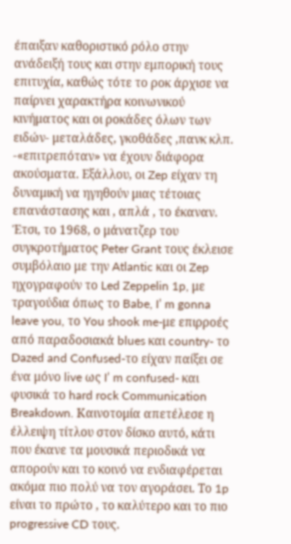έπαιξαν καθοριστικό ρόλο στην ανάδειξή τους και στην εμπορική τους επιτυχία, καθώς τότε το ροκ άρχισε να παίρνει χαρακτήρα κοινωνικού κινήματος και οι ροκάδες όλων των ειδών- μεταλάδες, γκοθάδες ,πανκ κλπ. -«επιτρεπόταν» να έχουν διάφορα ακούσματα. Εξάλλου, οι Zep είχαν τη δυναμική να ηγηθούν μιας τέτοιας επανάστασης και , απλά , το έκαναν.
Έτσι, το 1968, ο μάνατζερ του συγκροτήματος Peter Grant τους έκλεισε συμβόλαιο με την Atlantic και οι Zep ηχογραφούν το Led Zeppelin 1p, με τραγούδια όπως το Babe, I’ m gonna leave you, το You shook me-με επιρροές από παραδοσιακά blues και country- το Dazed and Confused-το είχαν παίξει σε ένα μόνο live ως I’ m confused- και φυσικά το hard rock Communication Breakdown. Καινοτομία απετέλεσε η έλλειψη τίτλου στον δίσκο αυτό, κάτι που έκανε τα μουσικά περιοδικά να απορούν και το κοινό να ενδιαφέρεται ακόμα πιο πολύ να τον αγοράσει. Το 1p είναι το πρώτο , το καλύτερο και το πιο progressive CD τους.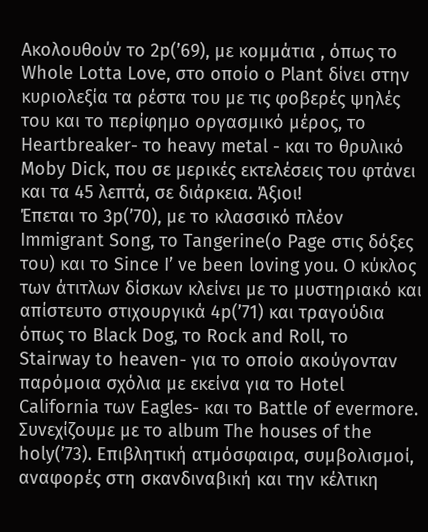Ακολουθούν το 2p(’69), με κομμάτια , όπως το Whole Lotta Love, στο οποίο ο Plant δίνει στην κυριολεξία τα ρέστα του με τις φοβερές ψηλές του και το περίφημο οργασμικό μέρος, το Heartbreaker- το heavy metal - και το θρυλικό Moby Dick, που σε μερικές εκτελέσεις του φτάνει και τα 45 λεπτά, σε διάρκεια. Άξιοι!
Έπεται το 3p(’70), με το κλασσικό πλέον Immigrant Song, το Tangerine(o Page στις δόξες του) και το Since I’ ve been loving you. O κύκλος των άτιτλων δίσκων κλείνει με το μυστηριακό και απίστευτο στιχουργικά 4p(’71) και τραγούδια όπως το Black Dog, το Rock and Roll, το Stairway to heaven- για το οποίο ακούγονταν παρόμοια σχόλια με εκείνα για το Hotel California των Eagles- και το Battle of evermore.
Συνεχίζουμε με το album The houses of the holy(’73). Επιβλητική ατμόσφαιρα, συμβολισμοί, αναφορές στη σκανδιναβική και την κέλτικη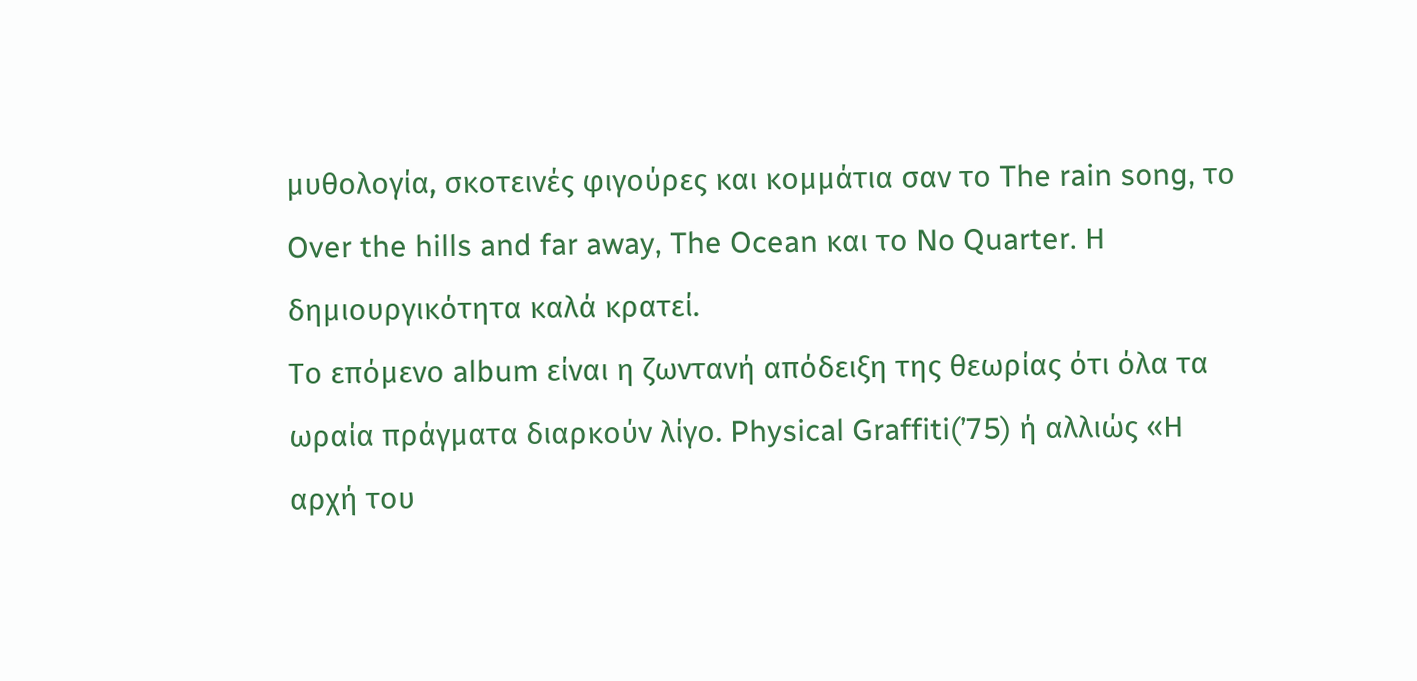μυθολογία, σκοτεινές φιγούρες και κομμάτια σαν το The rain song, το Over the hills and far away, The Ocean και το No Quarter. Η δημιουργικότητα καλά κρατεί.
Το επόμενο album είναι η ζωντανή απόδειξη της θεωρίας ότι όλα τα ωραία πράγματα διαρκούν λίγο. Physical Graffiti(’75) ή αλλιώς «Η αρχή του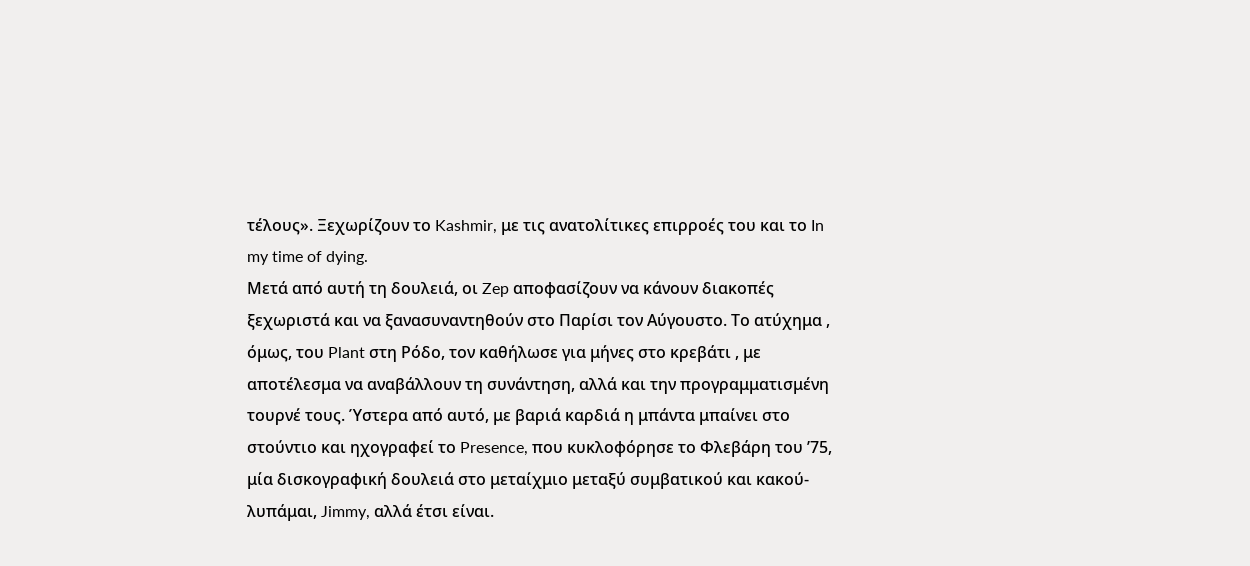τέλους». Ξεχωρίζουν το Kashmir, με τις ανατολίτικες επιρροές του και το In my time of dying.
Μετά από αυτή τη δουλειά, οι Zep αποφασίζουν να κάνουν διακοπές ξεχωριστά και να ξανασυναντηθούν στο Παρίσι τον Αύγουστο. Το ατύχημα , όμως, του Plant στη Ρόδο, τον καθήλωσε για μήνες στο κρεβάτι , με αποτέλεσμα να αναβάλλουν τη συνάντηση, αλλά και την προγραμματισμένη τουρνέ τους. Ύστερα από αυτό, με βαριά καρδιά η μπάντα μπαίνει στο στούντιο και ηχογραφεί το Presence, που κυκλοφόρησε το Φλεβάρη του ’75, μία δισκογραφική δουλειά στο μεταίχμιο μεταξύ συμβατικού και κακού-λυπάμαι, Jimmy, αλλά έτσι είναι.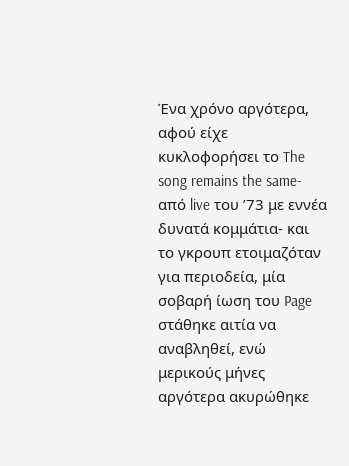Ένα χρόνο αργότερα, αφού είχε κυκλοφορήσει το The song remains the same-από live του ’73 με εννέα δυνατά κομμάτια- και το γκρουπ ετοιμαζόταν για περιοδεία, μία σοβαρή ίωση του Page στάθηκε αιτία να αναβληθεί, ενώ μερικούς μήνες αργότερα ακυρώθηκε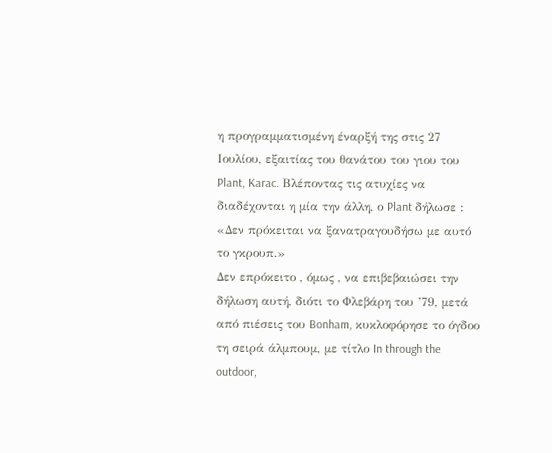η προγραμματισμένη έναρξή της στις 27 Ιουλίου, εξαιτίας του θανάτου του γιου του Plant, Karac. Βλέποντας τις ατυχίες να διαδέχονται η μία την άλλη, ο Plant δήλωσε : «Δεν πρόκειται να ξανατραγουδήσω με αυτό το γκρουπ.»
Δεν επρόκειτο , όμως , να επιβεβαιώσει την δήλωση αυτή, διότι το Φλεβάρη του ’79, μετά από πιέσεις του Bonham, κυκλοφόρησε το όγδοο τη σειρά άλμπουμ, με τίτλο In through the outdoor,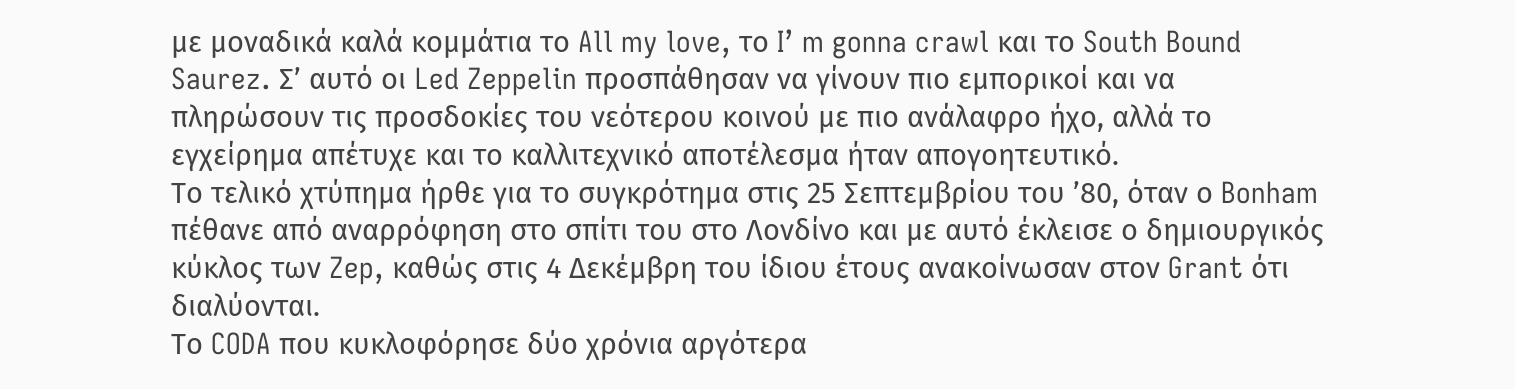με μοναδικά καλά κομμάτια το All my love, το I’ m gonna crawl και το South Bound Saurez. Σ’ αυτό οι Led Zeppelin προσπάθησαν να γίνουν πιο εμπορικοί και να πληρώσουν τις προσδοκίες του νεότερου κοινού με πιο ανάλαφρο ήχο, αλλά το εγχείρημα απέτυχε και το καλλιτεχνικό αποτέλεσμα ήταν απογοητευτικό.
Το τελικό χτύπημα ήρθε για το συγκρότημα στις 25 Σεπτεμβρίου του ’80, όταν ο Bonham πέθανε από αναρρόφηση στο σπίτι του στο Λονδίνο και με αυτό έκλεισε ο δημιουργικός κύκλος των Zep, καθώς στις 4 Δεκέμβρη του ίδιου έτους ανακοίνωσαν στον Grant ότι διαλύονται.
Το CODA που κυκλοφόρησε δύο χρόνια αργότερα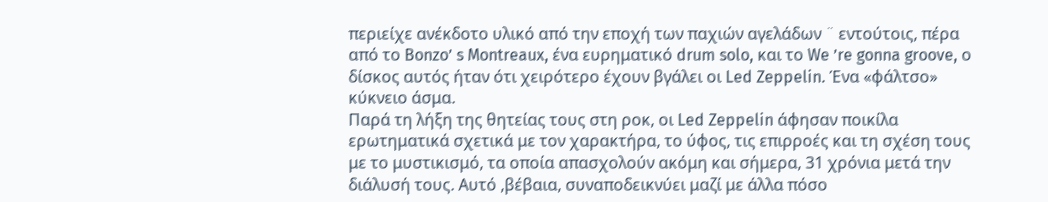περιείχε ανέκδοτο υλικό από την εποχή των παχιών αγελάδων ¨ εντούτοις, πέρα από το Bonzo’ s Montreaux, ένα ευρηματικό drum solo, και το We ’re gonna groove, ο δίσκος αυτός ήταν ότι χειρότερο έχουν βγάλει οι Led Zeppelin. Ένα «φάλτσο» κύκνειο άσμα.
Παρά τη λήξη της θητείας τους στη ροκ, οι Led Zeppelin άφησαν ποικίλα ερωτηματικά σχετικά με τον χαρακτήρα, το ύφος, τις επιρροές και τη σχέση τους με το μυστικισμό, τα οποία απασχολούν ακόμη και σήμερα, 31 χρόνια μετά την διάλυσή τους. Αυτό ,βέβαια, συναποδεικνύει μαζί με άλλα πόσο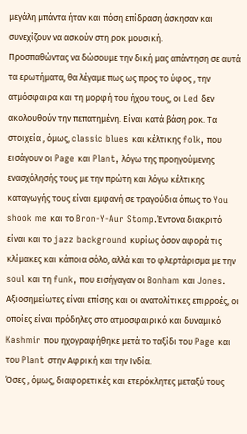μεγάλη μπάντα ήταν και πόση επίδραση άσκησαν και συνεχίζουν να ασκούν στη ροκ μουσική.
Προσπαθώντας να δώσουμε την δική μας απάντηση σε αυτά τα ερωτήματα, θα λέγαμε πως ως προς το ύφος , την ατμόσφαιρα και τη μορφή του ήχου τους, οι Led δεν ακολουθούν την πεπατημένη. Είναι κατά βάση ροκ. Τα στοιχεία , όμως, classic blues και κέλτικης folk, που εισάγουν οι Page και Plant, λόγω της προηγούμενης ενασχόλησής τους με την πρώτη και λόγω κέλτικης καταγωγής τους είναι εμφανή σε τραγούδια όπως το You shook me και το Bron-Y-Aur Stomp.Έντονα διακριτό είναι και το jazz background κυρίως όσον αφορά τις κλίμακες και κάποια σόλο, αλλά και το φλερτάρισμα με την soul και τη funk, που εισήγαγαν οι Bonham και Jones. Αξιοσημείωτες είναι επίσης και οι ανατολίτικες επιρροές, οι οποίες είναι πρόδηλες στο ατμοσφαιρικό και δυναμικό Kashmir που ηχογραφήθηκε μετά το ταξίδι του Page και του Plant στην Αφρική και την Ινδία.
Όσες , όμως, διαφορετικές και ετερόκλητες μεταξύ τους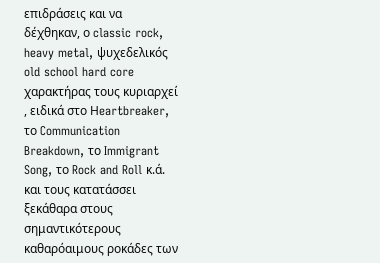επιδράσεις και να δέχθηκαν, ο classic rock, heavy metal, ψυχεδελικός old school hard core χαρακτήρας τους κυριαρχεί , ειδικά στο Ηeartbreaker, το Communication Breakdown, το Immigrant Song, το Rock and Roll κ.ά. και τους κατατάσσει ξεκάθαρα στους σημαντικότερους καθαρόαιμους ροκάδες των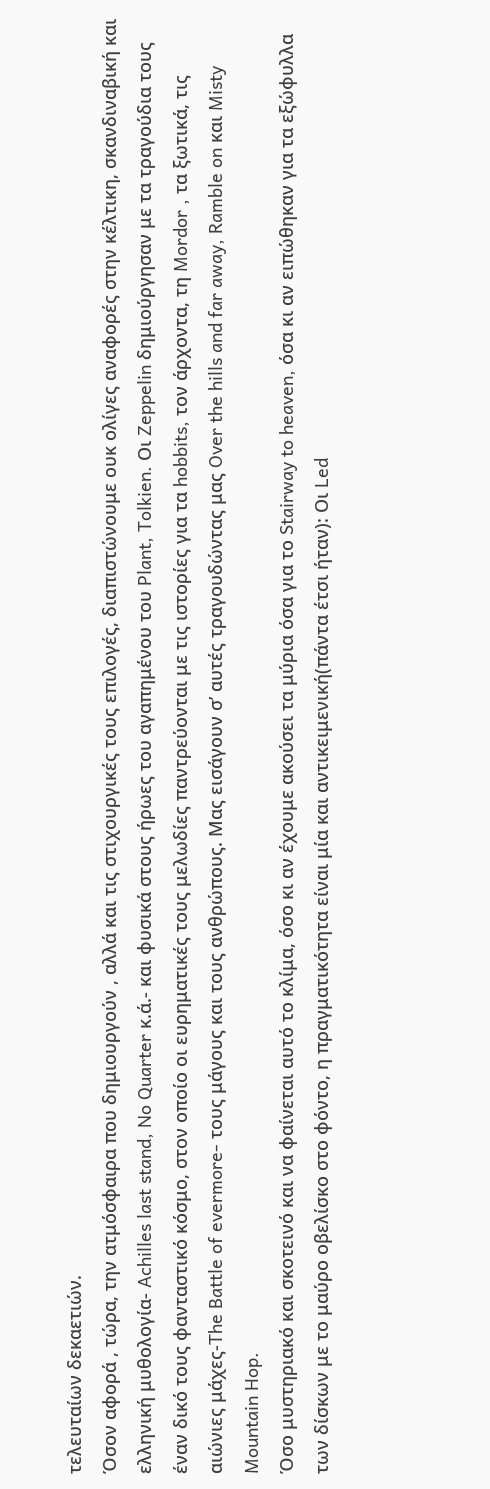τελευταίων δεκαετιών.
Όσον αφορά , τώρα, την ατμόσφαιρα που δημιουργούν , αλλά και τις στιχουργικές τους επιλογές, διαπιστώνουμε ουκ ολίγες αναφορές στην κέλτικη, σκανδιναβική και ελληνική μυθολογία- Achilles last stand, No Quarter κ.ά.- και φυσικά στους ήρωες του αγαπημένου του Plant, Tolkien. Οι Zeppelin δημιούργησαν με τα τραγούδια τους έναν δικό τους φανταστικό κόσμο, στον οποίο οι ευρηματικές τους μελωδίες παντρεύονται με τις ιστορίες για τα hobbits, τον άρχοντα, τη Mordor , τα ξωτικά, τις αιώνιες μάχες-The Battle of evermore- τους μάγους και τους ανθρώπους. Μας εισάγουν σ’ αυτές τραγουδώντας μας Over the hills and far away, Ramble on και Misty Mountain Hop.
Όσο μυστηριακό και σκοτεινό και να φαίνεται αυτό το κλίμα, όσο κι αν έχουμε ακούσει τα μύρια όσα για το Stairway to heaven, όσα κι αν ειπώθηκαν για τα εξώφυλλα των δίσκων με το μαύρο οβελίσκο στο φόντο, η πραγματικότητα είναι μία και αντικειμενική(πάντα έτσι ήταν): Οι Led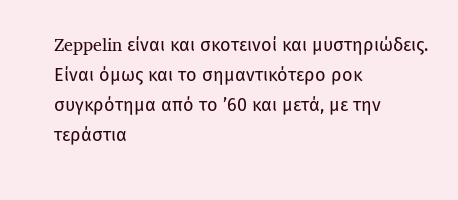Zeppelin είναι και σκοτεινοί και μυστηριώδεις. Είναι όμως και το σημαντικότερο ροκ συγκρότημα από το ’60 και μετά, με την τεράστια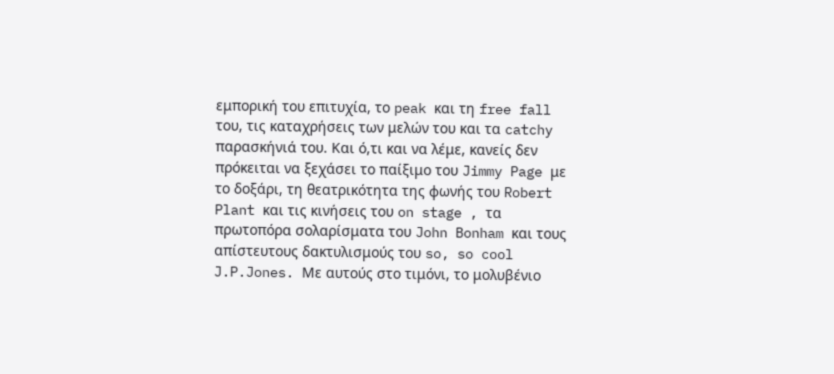εμπορική του επιτυχία, το peak και τη free fall του, τις καταχρήσεις των μελών του και τα catchy παρασκήνιά του. Και ό,τι και να λέμε, κανείς δεν πρόκειται να ξεχάσει το παίξιμο του Jimmy Page με το δοξάρι, τη θεατρικότητα της φωνής του Robert Plant και τις κινήσεις του on stage , τα πρωτοπόρα σολαρίσματα του John Bonham και τους απίστευτους δακτυλισμούς του so, so cool J.P.Jones. Mε αυτούς στο τιμόνι, το μολυβένιο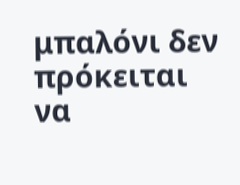μπαλόνι δεν πρόκειται να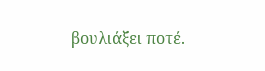βουλιάξει ποτέ.